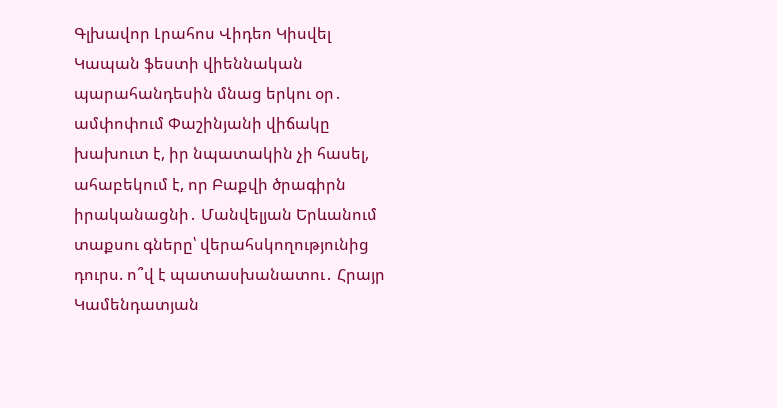Գլխավոր Լրահոս Վիդեո Կիսվել
Կապան ֆեստի վիեննական պարահանդեսին մնաց երկու օր․ ամփոփում Փաշինյանի վիճակը խախուտ է, իր նպատակին չի հասել, ահաբեկում է, որ Բաքվի ծրագիրն իրականացնի․ Մանվելյան Երևանում տաքսու գները՝ վերահսկողությունից դուրս. ո՞վ է պատասխանատու․ Հրայր Կամենդատյան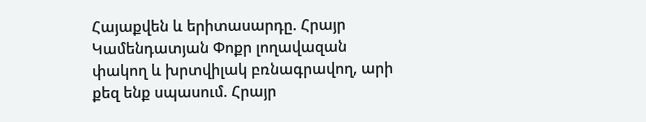Հայաքվեն և երիտասարդը. Հրայր Կամենդատյան Փոքր լողավազան փակող և խրտվիլակ բռնագրավող, արի քեզ ենք սպասում. Հրայր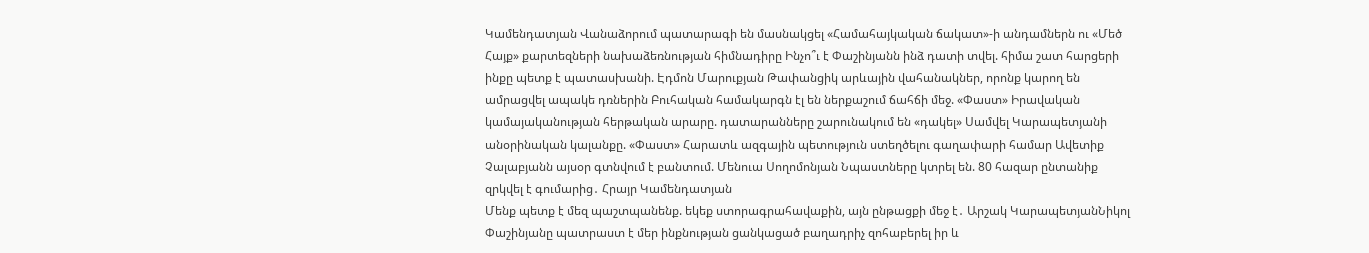Կամենդատյան Վանաձորում պատարագի են մասնակցել «Համահայկական ճակատ»-ի անդամներն ու «Մեծ Հայք» քարտեզների նախաձեռնության հիմնադիրը Ինչո՞ւ է Փաշինյանն ինձ դատի տվել. հիմա շատ հարցերի ինքը պետք է պատասխանի. Էդմոն Մարուքյան Թափանցիկ արևային վահանակներ, որոնք կարող են ամրացվել ապակե դռներին Բուհական համակարգն էլ են ներքաշում ճահճի մեջ. «Փաստ» Իրավական կամայականության հերթական արարը. դատարանները շարունակում են «դակել» Սամվել Կարապետյանի անօրինական կալանքը. «Փաստ» Հարատև ազգային պետություն ստեղծելու գաղափարի համար Ավետիք Չալաբյանն այսօր գտնվում է բանտում. Մենուա Սողոմոնյան Նպաստները կտրել են. 80 հազար ընտանիք զրկվել է գումարից․ Հրայր Կամենդատյան
Մենք պետք է մեզ պաշտպանենք. եկեք ստորագրահավաքին, այն ընթացքի մեջ է․ Արշակ ԿարապետյանՆիկոլ Փաշինյանը պատրաստ է մեր ինքնության ցանկացած բաղադրիչ զոհաբերել իր և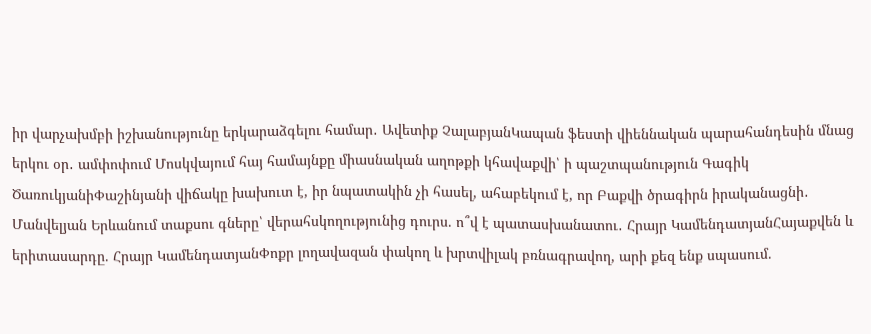իր վարչախմբի իշխանությունը երկարաձգելու համար․ Ավետիք ՉալաբյանԿապան ֆեստի վիեննական պարահանդեսին մնաց երկու օր․ ամփոփում Մոսկվայում հայ համայնքը միասնական աղոթքի կհավաքվի՝ ի պաշտպանություն Գագիկ ԾառուկյանիՓաշինյանի վիճակը խախուտ է, իր նպատակին չի հասել, ահաբեկում է, որ Բաքվի ծրագիրն իրականացնի․ Մանվելյան Երևանում տաքսու գները՝ վերահսկողությունից դուրս. ո՞վ է պատասխանատու․ Հրայր ԿամենդատյանՀայաքվեն և երիտասարդը. Հրայր ԿամենդատյանՓոքր լողավազան փակող և խրտվիլակ բռնագրավող, արի քեզ ենք սպասում.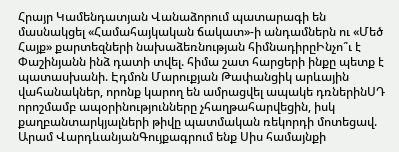Հրայր Կամենդատյան Վանաձորում պատարագի են մասնակցել «Համահայկական ճակատ»-ի անդամներն ու «Մեծ Հայք» քարտեզների նախաձեռնության հիմնադիրըԻնչո՞ւ է Փաշինյանն ինձ դատի տվել. հիմա շատ հարցերի ինքը պետք է պատասխանի. Էդմոն Մարուքյան Թափանցիկ արևային վահանակներ, որոնք կարող են ամրացվել ապակե դռներինՍԴ որոշմամբ ապօրինությունները չհաղթահարվեցին, իսկ քաղբանտարկյալների թիվը պատմական ռեկորդի մոտեցավ. Արամ ՎարդևանյանԳույքագրում ենք Սիս համայնքի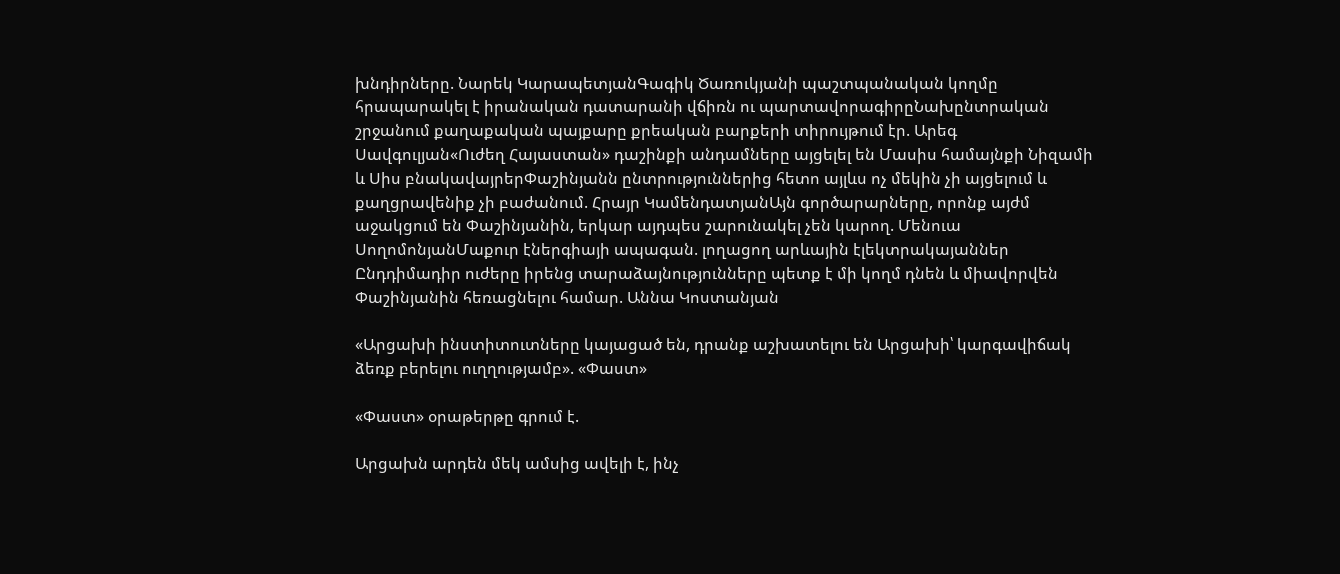խնդիրները. Նարեկ ԿարապետյանԳագիկ Ծառուկյանի պաշտպանական կողմը հրապարակել է իրանական դատարանի վճիռն ու պարտավորագիրըՆախընտրական շրջանում քաղաքական պայքարը քրեական բարքերի տիրույթում էր. Արեգ Սավգուլյան«Ուժեղ Հայաստան» դաշինքի անդամները այցելել են Մասիս համայնքի Նիզամի և Սիս բնակավայրերՓաշինյանն ընտրություններից հետո այլևս ոչ մեկին չի այցելում և քաղցրավենիք չի բաժանում. Հրայր ԿամենդատյանԱյն գործարարները, որոնք այժմ աջակցում են Փաշինյանին, երկար այդպես շարունակել չեն կարող. Մենուա ՍողոմոնյանՄաքուր էներգիայի ապագան. լողացող արևային էլեկտրակայաններ Ընդդիմադիր ուժերը իրենց տարաձայնությունները պետք է մի կողմ դնեն և միավորվեն Փաշինյանին հեռացնելու համար. Աննա Կոստանյան

«Արցախի ինստիտուտները կայացած են, դրանք աշխատելու են Արցախի՝ կարգավիճակ ձեռք բերելու ուղղությամբ». «Փաստ»

«Փաստ» օրաթերթը գրում է.

Արցախն արդեն մեկ ամսից ավելի է, ինչ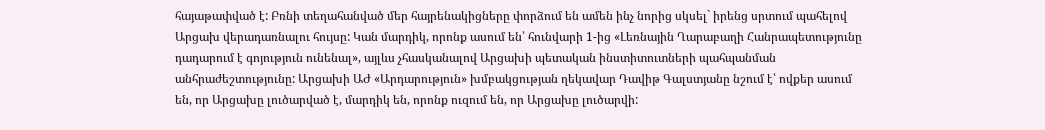հայաթափված է: Բռնի տեղահանված մեր հայրենակիցները փորձում են ամեն ինչ նորից սկսել` իրենց սրտում պահելով Արցախ վերադառնալու հույսը: Կան մարդիկ, որոնք ասում են՝ հունվարի 1-ից «Լեռնային Ղարաբաղի Հանրապետությունը դադարում է գոյություն ունենալ», այլևս չհասկանալով Արցախի պետական ինստիտուտների պահպանման անհրաժեշտությունը: Արցախի ԱԺ «Արդարություն» խմբակցության ղեկավար Դավիթ Գալստյանը նշում է՝ ովքեր ասում են, որ Արցախը լուծարված է, մարդիկ են, որոնք ուզում են, որ Արցախը լուծարվի: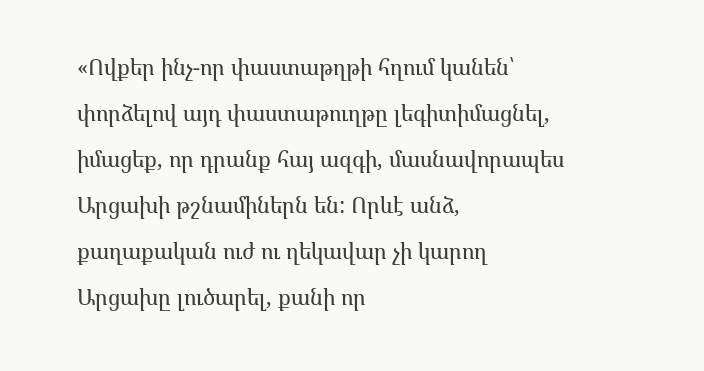«Ովքեր ինչ-որ փաստաթղթի հղում կանեն՝ փորձելով այդ փաստաթուղթը լեգիտիմացնել, իմացեք, որ դրանք հայ ազգի, մասնավորապես Արցախի թշնամիներն են: Որևէ անձ, քաղաքական ուժ ու ղեկավար չի կարող Արցախը լուծարել, քանի որ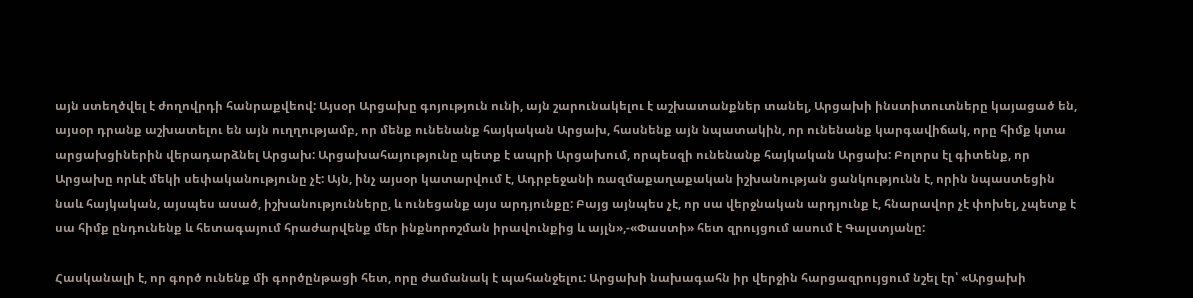այն ստեղծվել է ժողովրդի հանրաքվեով: Այսօր Արցախը գոյություն ունի, այն շարունակելու է աշխատանքներ տանել, Արցախի ինստիտուտները կայացած են, այսօր դրանք աշխատելու են այն ուղղությամբ, որ մենք ունենանք հայկական Արցախ, հասնենք այն նպատակին, որ ունենանք կարգավիճակ, որը հիմք կտա արցախցիներին վերադարձնել Արցախ: Արցախահայությունը պետք է ապրի Արցախում, որպեսզի ունենանք հայկական Արցախ: Բոլորս էլ գիտենք, որ Արցախը որևէ մեկի սեփականությունը չէ: Այն, ինչ այսօր կատարվում է, Ադրբեջանի ռազմաքաղաքական իշխանության ցանկությունն է, որին նպաստեցին նաև հայկական, այսպես ասած, իշխանությունները, և ունեցանք այս արդյունքը: Բայց այնպես չէ, որ սա վերջնական արդյունք է, հնարավոր չէ փոխել, չպետք է սա հիմք ընդունենք և հետագայում հրաժարվենք մեր ինքնորոշման իրավունքից և այլն»,-«Փաստի» հետ զրույցում ասում է Գալստյանը:

Հասկանալի է, որ գործ ունենք մի գործընթացի հետ, որը ժամանակ է պահանջելու: Արցախի նախագահն իր վերջին հարցազրույցում նշել էր՝ «Արցախի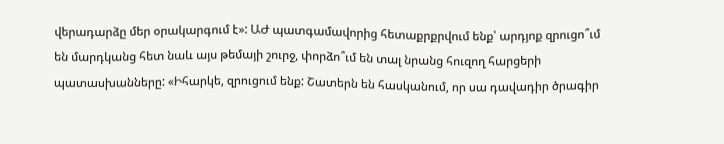վերադարձը մեր օրակարգում է»: ԱԺ պատգամավորից հետաքրքրվում ենք՝ արդյոք զրուցո՞ւմ են մարդկանց հետ նաև այս թեմայի շուրջ, փորձո՞ւմ են տալ նրանց հուզող հարցերի պատասխանները: «Իհարկե, զրուցում ենք: Շատերն են հասկանում, որ սա դավադիր ծրագիր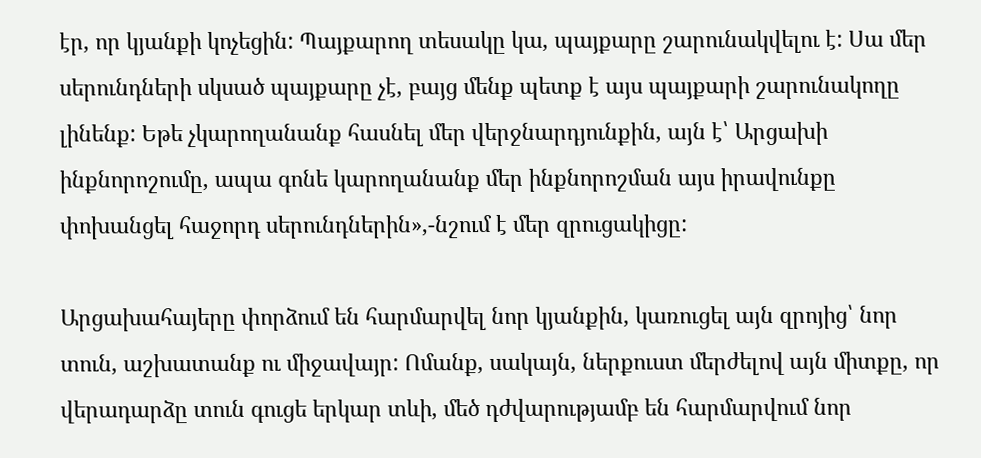էր, որ կյանքի կոչեցին: Պայքարող տեսակը կա, պայքարը շարունակվելու է: Սա մեր սերունդների սկսած պայքարը չէ, բայց մենք պետք է այս պայքարի շարունակողը լինենք: Եթե չկարողանանք հասնել մեր վերջնարդյունքին, այն է՝ Արցախի ինքնորոշումը, ապա գոնե կարողանանք մեր ինքնորոշման այս իրավունքը փոխանցել հաջորդ սերունդներին»,-նշում է մեր զրուցակիցը:

Արցախահայերը փորձում են հարմարվել նոր կյանքին, կառուցել այն զրոյից՝ նոր տուն, աշխատանք ու միջավայր: Ոմանք, սակայն, ներքուստ մերժելով այն միտքը, որ վերադարձը տուն գուցե երկար տևի, մեծ դժվարությամբ են հարմարվում նոր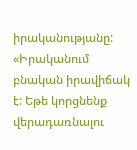իրականությանը: «Իրականում բնական իրավիճակ է: Եթե կորցնենք վերադառնալու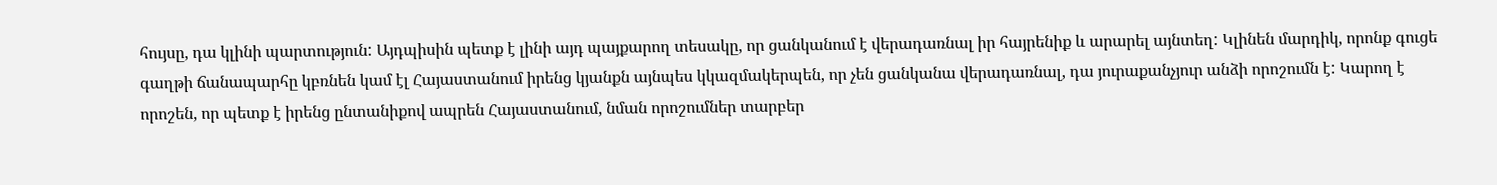հույսը, դա կլինի պարտություն: Այդպիսին պետք է լինի այդ պայքարող տեսակը, որ ցանկանում է վերադառնալ իր հայրենիք և արարել այնտեղ: Կլինեն մարդիկ, որոնք գուցե գաղթի ճանապարհը կբռնեն կամ էլ Հայաստանում իրենց կյանքն այնպես կկազմակերպեն, որ չեն ցանկանա վերադառնալ, դա յուրաքանչյուր անձի որոշումն է: Կարող է որոշեն, որ պետք է իրենց ընտանիքով ապրեն Հայաստանում, նման որոշումներ տարբեր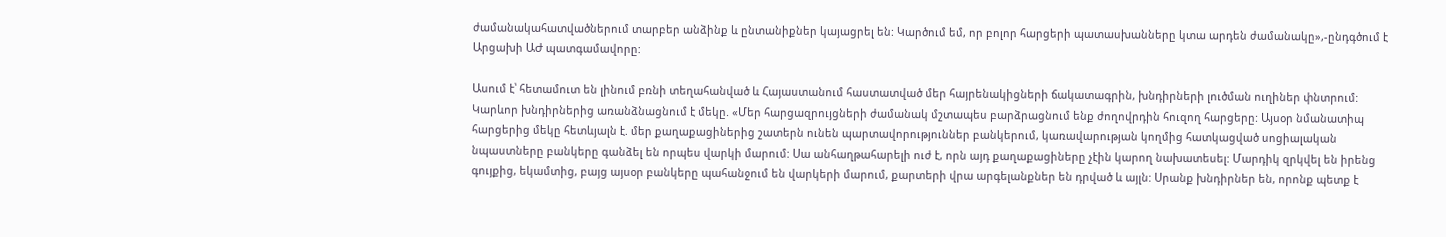ժամանակահատվածներում տարբեր անձինք և ընտանիքներ կայացրել են: Կարծում եմ, որ բոլոր հարցերի պատասխանները կտա արդեն ժամանակը»,-ընդգծում է Արցախի ԱԺ պատգամավորը:

Ասում է՝ հետամուտ են լինում բռնի տեղահանված և Հայաստանում հաստատված մեր հայրենակիցների ճակատագրին, խնդիրների լուծման ուղիներ փնտրում: Կարևոր խնդիրներից առանձնացնում է մեկը. «Մեր հարցազրույցների ժամանակ մշտապես բարձրացնում ենք ժողովրդին հուզող հարցերը: Այսօր նմանատիպ հարցերից մեկը հետևյալն է. մեր քաղաքացիներից շատերն ունեն պարտավորություններ բանկերում, կառավարության կողմից հատկացված սոցիալական նպաստները բանկերը գանձել են որպես վարկի մարում: Սա անհաղթահարելի ուժ է, որն այդ քաղաքացիները չէին կարող նախատեսել: Մարդիկ զրկվել են իրենց գույքից, եկամտից, բայց այսօր բանկերը պահանջում են վարկերի մարում, քարտերի վրա արգելանքներ են դրված և այլն: Սրանք խնդիրներ են, որոնք պետք է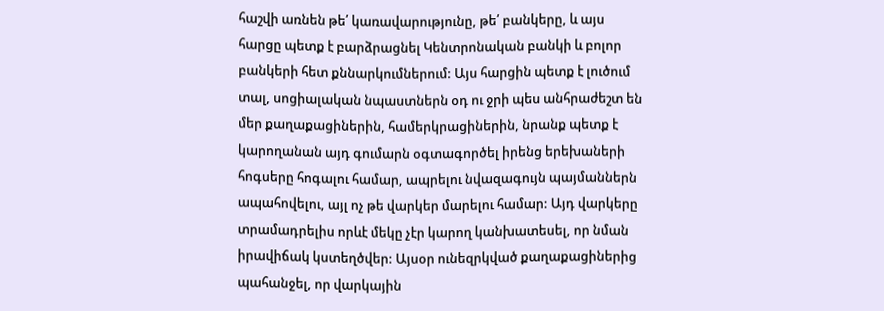հաշվի առնեն թե՛ կառավարությունը, թե՛ բանկերը, և այս հարցը պետք է բարձրացնել Կենտրոնական բանկի և բոլոր բանկերի հետ քննարկումներում: Այս հարցին պետք է լուծում տալ, սոցիալական նպաստներն օդ ու ջրի պես անհրաժեշտ են մեր քաղաքացիներին, համերկրացիներին, նրանք պետք է կարողանան այդ գումարն օգտագործել իրենց երեխաների հոգսերը հոգալու համար, ապրելու նվազագույն պայմաններն ապահովելու, այլ ոչ թե վարկեր մարելու համար: Այդ վարկերը տրամադրելիս որևէ մեկը չէր կարող կանխատեսել, որ նման իրավիճակ կստեղծվեր: Այսօր ունեզրկված քաղաքացիներից պահանջել, որ վարկային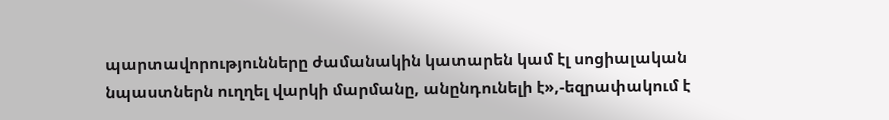պարտավորությունները ժամանակին կատարեն կամ էլ սոցիալական նպաստներն ուղղել վարկի մարմանը, անընդունելի է»,-եզրափակում է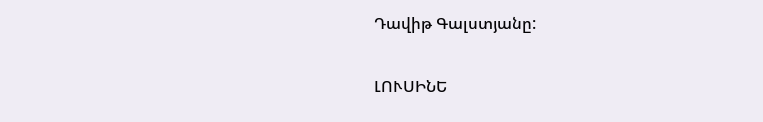Դավիթ Գալստյանը:

ԼՈՒՍԻՆԵ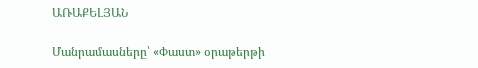ԱՌԱՔԵԼՅԱՆ

Մանրամասները՝ «Փաստ» օրաթերթի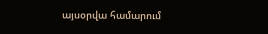այսօրվա համարում